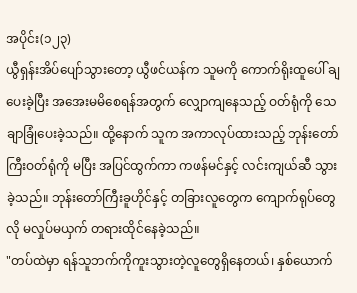အပိုင်း(၁၂၃)
ယွီရှန်းအိပ်ပျော်သွားတော့ ယွီဖင်ယန်က သူမကို ကောက်ရိုးထူပေါ် ချပေးခဲ့ပြီး အအေးမမိစေရန်အတွက် လျှောကျနေသည့် ဝတ်ရုံကို သေချာခြုံပေးခဲ့သည်။ ထို့နောက် သူက အကာလုပ်ထားသည့် ဘုန်းတော်ကြီးဝတ်ရုံကို မပြီး အပြင်ထွက်ကာ ကဖန်မင်နှင့် လင်းကျယ်ဆီ သွားခဲ့သည်။ ဘုန်းတော်ကြီးခူဟိုင်နှင့် တခြားလူတွေက ကျောက်ရုပ်တွေလို မလှုပ်မယှက် တရားထိုင်နေခဲ့သည်။
"တပ်ထဲမှာ ရန်သူဘက်ကိုကူးသွားတဲ့လူတွေရှိနေတယ်၊ နှစ်ယောက်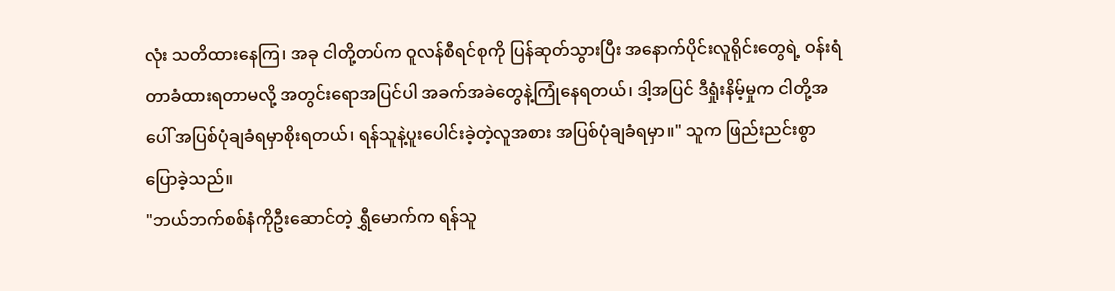လုံး သတိထားနေကြ၊ အခု ငါတို့တပ်က ဝူလန်စီရင်စုကို ပြန်ဆုတ်သွားပြီး အနောက်ပိုင်းလူရိုင်းတွေရဲ့ ဝန်းရံတာခံထားရတာမလို့ အတွင်းရောအပြင်ပါ အခက်အခဲတွေနဲ့ကြုံနေရတယ်၊ ဒါ့အပြင် ဒီရှုံးနိမ့်မှုက ငါတို့အပေါ် အပြစ်ပုံချခံရမှာစိုးရတယ်၊ ရန်သူနဲ့ပူးပေါင်းခဲ့တဲ့လူအစား အပြစ်ပုံချခံရမှာ။" သူက ဖြည်းညင်းစွာပြောခဲ့သည်။
"ဘယ်ဘက်စစ်နံကိုဦးဆောင်တဲ့ ရွှီမောက်က ရန်သူ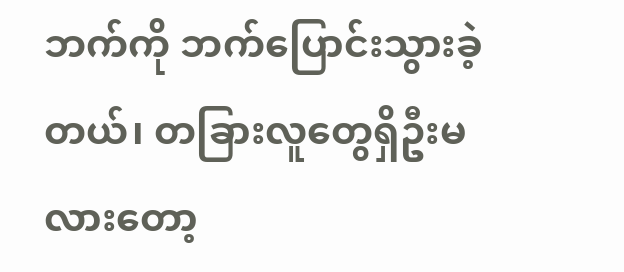ဘက်ကို ဘက်ပြောင်းသွားခဲ့တယ်၊ တခြားလူတွေရှိဦးမလားတော့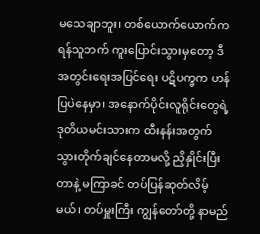မသေချာဘူး၊ တစ်ယောက်ယောက်က ရန်သူဘက် ကူးပြောင်းသွားမှတော့ ဒီအတွင်းရေးအပြင်ရေး ပဋိပက္ခက ဟန်ပြပဲနေမှာ၊ အနောက်ပိုင်းလူရိုင်းတွေရဲ့ ဒုတိယမင်းသားက ထီးနန်းအတွက် သွားတိုက်ချင်နေတာမလို့ ညှိနှိုင်းပြီးတာနဲ့ မကြာခင် တပ်ပြန်ဆုတ်လိမ့်မယ်၊ တပ်မှူးကြီး ကျွန်တော်တို့ နာမည်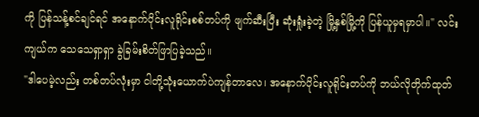ကို ပြန်သန့်စင်ချင်ရင် အနောက်ပိုင်းလူရိုင်းစစ်တပ်ကို ဖျက်ဆီးပြီး ဆုံးရှုံးခဲ့တဲ့ မြို့နှစ်မြို့ကို ပြန်ယူမှရမှာပါ။" လင်းကျယ်က သေသေရှာရှာ ခွဲခြမ်းစိတ်ဖြာပြခဲ့သည်။
"ဒါပေမဲ့လည်း တစ်တပ်လုံးမှာ ငါတို့သုံးယောက်ပဲကျန်တာလေ၊ အနောက်ပိုင်းလူရိုင်းတပ်ကို ဘယ်လိုတိုက်ထုတ်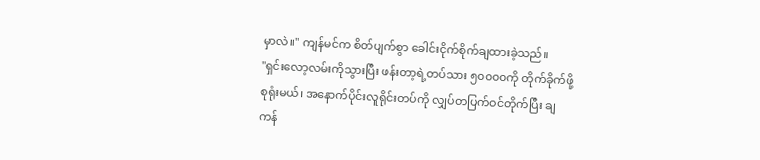မှာလဲ။" ကျန်မင်က စိတ်ပျက်စွာ ခေါင်းငိုက်စိုက်ချထားခဲ့သည်။
"ရှင်းလော့လမ်းကိုသွားပြီး ဖန်းတာ့ရဲ့တပ်သား ၅၀၀၀၀ကို တိုက်ခိုက်ဖို့စုရုံးမယ်၊ အနောက်ပိုင်းလူရိုင်းတပ်ကို လျှပ်တပြက်ဝင်တိုက်ပြီး ချကန်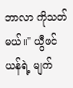ဘာလာ ကိုသတ်မယ်။" ယွီဖင်ယန်ရဲ့ မျက်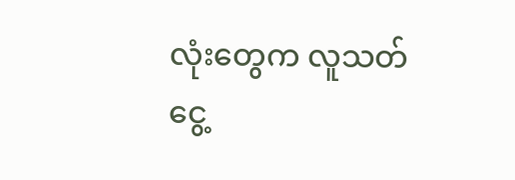လုံးတွေက လူသတ်ငွေ့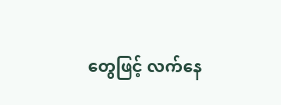တွေဖြင့် လက်နေ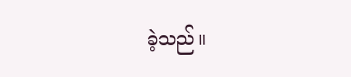ခဲ့သည်။